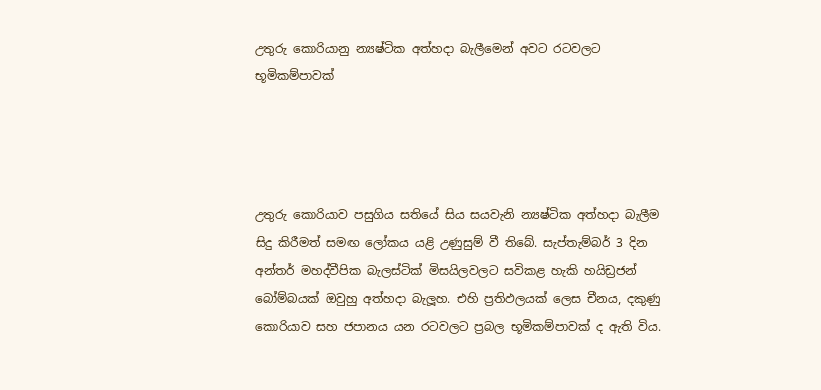උතුරු කොරියානු න්‍යෂ්ටික අත්හද‌ා බැලීමෙන් අවට රටවලට භූමිකම්පාවක්




උතුරු කොරියාව පසුගිය සතියේ සිය සයවැනි න්‍යෂ්ටික අත්හද‌ා බැලීම සිදු කිරීමත් සමඟ ලෝකය යළි උණුසුම් වී තිබේ. සැප්තැම්බර් 3 දින අන්තර් මහද්වීපික බැලස්ටික් මිසයිලවලට සවිකළ හැකි හයිඩ්‍රජන් බෝම්බයක් ඔවුහු අත්හද‌ා බැලූහ. එහි ප්‍රතිඵලයක් ලෙස චීනය, දකුණු කොරියාව සහ ජපානය යන රටවලට ප්‍රබල භූමිකම්පාවක් ද ඇති විය.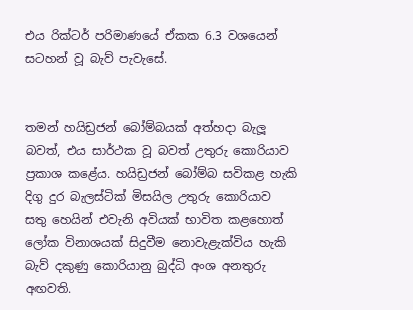එය රික්ටර් පරිමාණයේ ඒකක 6.3 වශයෙන් සටහන් වූ බැව් පැවැසේ.


තමන් හයිඩ්‍රජන් බෝම්බයක් අත්හද‌ා බැලූ බවත්, එය සාර්ථක වූ බවත් උතුරු කොරියාව ප්‍රකාශ කළේය. හයිඩ්‍රජන් බෝම්බ සවිකළ හැකි දිගු දුර බැලස්ටික් මිසයිල උතුරු කොරියාව සතු හෙයින් එවැනි අවියක් භාවිත කළහොත් ලෝක විනාශයක් සිදුවීම නොවැළැක්විය හැකි බැව් දකුණු කොරියානු බුද්ධි අංශ අනතුරු අඟවති.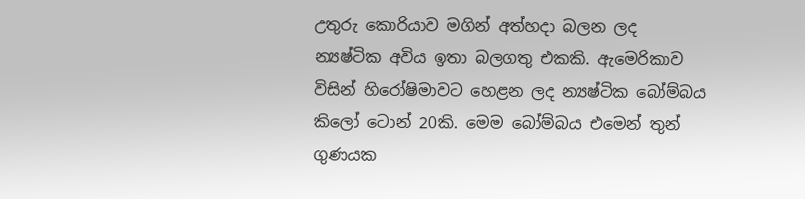උතුරු කොරියාව මගින් අත්හද‌ා බලන ලද න්‍යෂ්ටික අවිය ඉතා බලගතු එකකි. ඇමෙරිකාව විසින් හිරෝෂිමාවට හෙළන ලද න්‍යෂ්ටික බෝම්බය කිලෝ ටොන් 20කි. මෙම බෝම්බය එමෙන් තුන් ගුණයක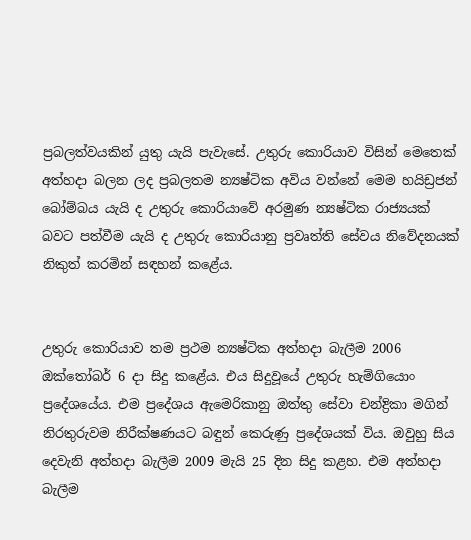ප්‍රබලත්වයකින් යුතු යැයි පැවැසේ. උතුරු කොරියාව විසින් මෙතෙක් අත්හද‌ා බලන ලද ප්‍රබලතම න්‍යෂ්ටික අවිය වන්නේ මෙම හයිඩ්‍රජන් බෝම්බය යැයි ද උතුරු කොරියාවේ අරමුණ න්‍යෂ්ටික රාජ්‍යයක් බවට පත්වීම යැයි ද උතුරු කොරියානු ප්‍රවෘත්ති සේවය නිවේදනයක් නිකුත් කරමින් සඳහන් කළේය.


උතුරු කොරියාව තම ප්‍රථම න්‍යෂ්ටික අත්හදා බැලීම 2006 ඔක්තෝබර් 6 දා සිදු කළේය. එය සිදුවූයේ උතුරු හැම්ගියොං ප්‍රදේශයේය. එම ප්‍රදේශය ඇමෙරිකානු ඔත්තු සේවා චන්ද්‍රිකා මගින් නිරතුරුවම නිරීක්ෂණයට බඳුන් කෙරුණු ප්‍රදේශයක් විය. ඔවුහු සිය දෙවැනි අත්හද‌ා බැලීම 2009 මැයි 25 දින සිදු කළහ. එම අත්හද‌ා බැලීම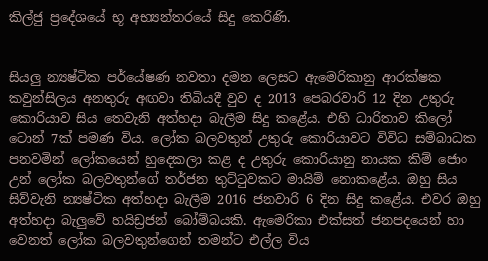කිල්ජු ප්‍රදේශයේ භූ අභ්‍යන්තරයේ සිදු කෙරිණි.


සියලු න්‍යෂ්ටික පර්යේෂණ නවතා දමන ලෙසට ඇමෙරිකානු ආරක්ෂක කවුන්සිලය අනතුරු අඟවා තිබියදී වුව ද 2013 පෙබරවාරි 12 දින උතුරු කොරියාව සිය තෙවැනි අත්හද‌ා බැලීම සිදු කළේය. එහි ධාරිතාව කිලෝ ටොන් 7ක් පමණ විය. ලෝක බලවතුන් උතුරු කොරියාවට විවිධ සම්බාධක පනවමින් ලෝකයෙන් හුදෙකලා කළ ද උතුරු කොරියානු නායක කිම් ජොං උන් ලෝක බලවතුන්ගේ තර්ජන තුට්ටුවකට මායිම් නොකළේය. ඔහු සිය සිව්වැනි න්‍යෂ්ටික අත්හදා බැලීම 2016 ජනවාරි 6 දින සිදු කළේය. එවර ඔහු අත්හදා බැලුවේ හයිඩ්‍රජන් බෝම්බයකි. ඇමෙරිකා එක්සත් ජනපදයෙන් හා වෙනත් ලෝක බලවතුන්ගෙන් තමන්ට එල්ල විය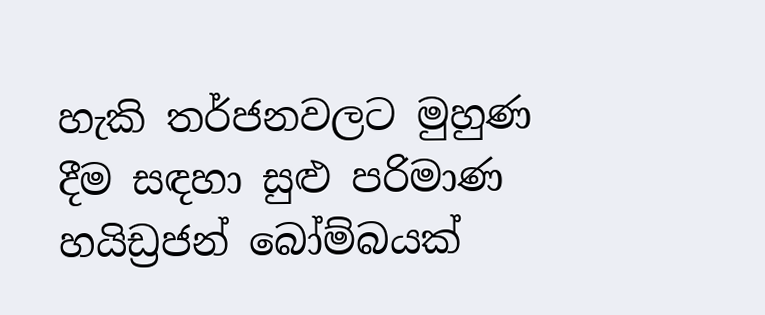හැකි තර්ජනවලට මුහුණ දීම සඳහා සුළු පරිමාණ හයිඩ්‍රජන් බෝම්බයක්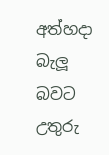අත්හදා බැලූ බවට උතුරු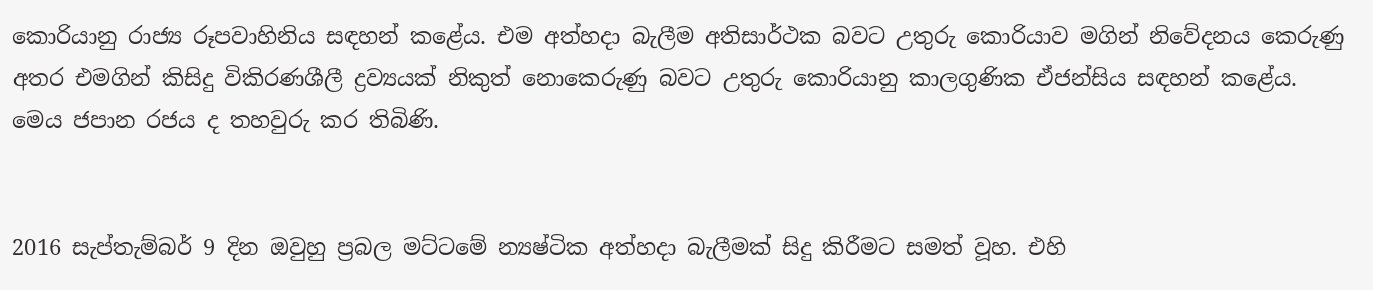කොරියානු රාජ්‍ය රූපවාහිනිය සඳහන් කළේය. එම අත්හදා බැලීම අතිසාර්ථක බවට උතුරු කොරියාව මගින් නිවේදනය කෙරුණු අතර එමගින් කිසිදු විකිරණශීලී ද්‍රව්‍යයක් නිකුත් නොකෙරුණු බවට උතුරු කොරියානු කාලගුණික ඒජන්සිය සඳහන් කළේය. මෙය ජපාන රජය ද තහවුරු කර තිබිණි.


2016 සැප්තැම්බර් 9 දින ඔවුහු ප්‍රබල මට්ටමේ න්‍යෂ්ටික අත්හදා බැලීමක් සිදු කිරීමට සමත් වූහ. එහි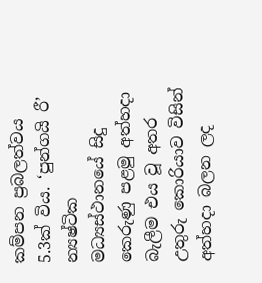කම්පන ප්‍රබලත්වය 5.3ක් විය. ‘පුන්ගයි රී’ න්‍යෂ්ටික මධ්‍යස්ථානයේ සිදු කෙරුණු පළමු අත්හදා බැලීම එය වූ අතර උතුරු කොරියාව විසින් අත්හදා බලන ලද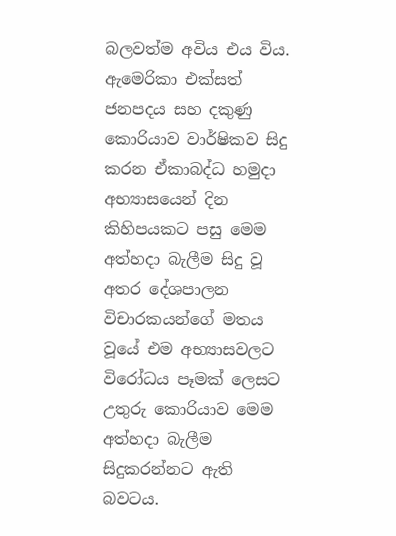බලවත්ම අවිය එය විය. ඇමෙරිකා එක්සත් ජනපදය සහ දකුණු කොරියාව වාර්ෂිකව සිදු කරන ඒකාබද්ධ හමුදා අභ්‍යාසයෙන් දින කිහිපයකට පසු මෙම අත්හදා බැලීම සිදු වූ අතර දේශපාලන විචාරකයන්ගේ මතය වූයේ එම අභ්‍යාසවලට විරෝධය පෑමක් ලෙසට උතුරු කොරියාව මෙම අත්හදා බැලීම සිදුකරන්නට ඇති බවටය.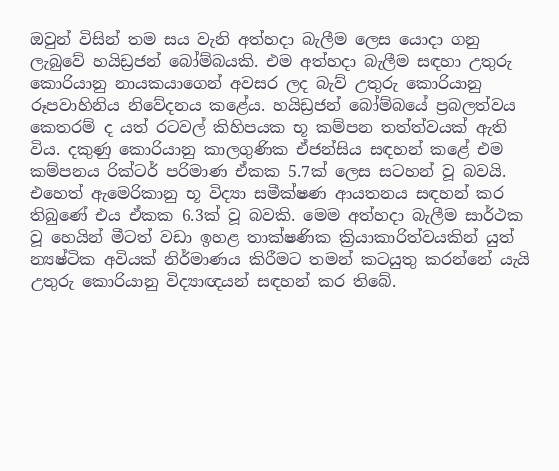ඔවුන් විසින් තම සය වැනි අත්හදා බැලීම ලෙස යොදා ගනු ලැබුවේ හයිඩ්‍රජන් බෝම්බයකි. එම අත්හදා බැලීම සඳහා උතුරු කොරියානු නායකයාගෙන් අවසර ලද බැව් උතුරු කොරියානු රූපවාහිනිය නිවේදනය කළේය. හයිඩ්‍රජන් බෝම්බයේ ප්‍රබලත්වය කෙතරම් ද යත් රටවල් කිහිපයක භූ කම්පන තත්ත්වයක් ඇති විය. දකුණු කොරියානු කාලගුණික ඒජන්සිය සඳහන් කළේ එම කම්පනය රික්ටර් පරිමාණ ඒකක 5.7ක් ලෙස සටහන් වූ බවයි. එහෙත් ඇමෙරිකානු භූ විද්‍යා සමීක්ෂණ ආයතනය සඳහන් කර තිබුණේ එය ඒකක 6.3ක් වූ බවකි. මෙම අත්හදා බැලීම සාර්ථක වූ හෙයින් මීටත් වඩා ඉහළ තාක්ෂණික ක්‍රියාකාරිත්වයකින් යුත් න්‍යෂ්ටික අවියක් නිර්මාණය කිරීමට තමන් කටයුතු කරන්නේ යැයි උතුරු කොරියානු විද්‍යාඥයන් සඳහන් කර තිබේ.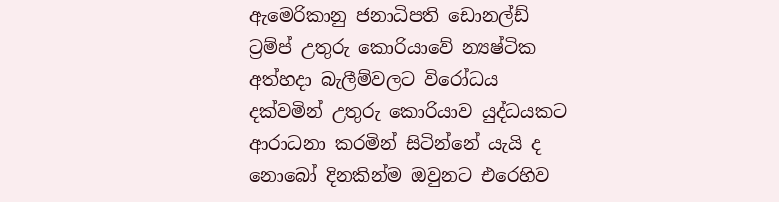ඇමෙරිකානු ජනාධිපති ඩොනල්ඩ් ට්‍රම්ප් උතුරු කොරියාවේ න්‍යෂ්ටික අත්හදා බැලීම්වලට විරෝධය දක්වමින් උතුරු කොරියාව යුද්ධයකට ආරාධනා කරමින් සිටින්නේ යැයි ද නොබෝ දිනකින්ම ඔවුනට එරෙහිව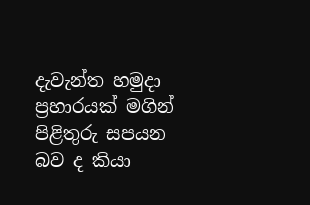දැවැන්ත හමුදා ප්‍රහාරයක් මගින් පිළිතුරු සපයන බව ද කියා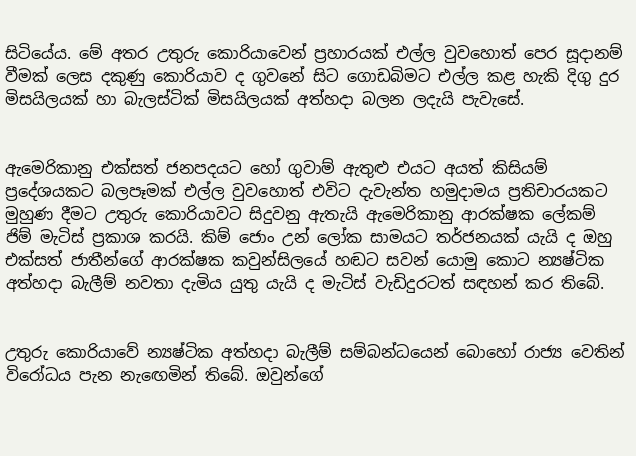සිටියේය. මේ අතර උතුරු කොරියාවෙන් ප්‍රහාරයක් එල්ල වුවහොත් පෙර සූදානම් වීමක් ලෙස දකුණු කොරියාව ද ගුවනේ සිට ගොඩබිමට එල්ල කළ හැකි දිගු දුර මිසයිලයක් හා බැලස්ටික් මිසයිලයක් අත්හදා බලන ලදැයි පැවැසේ.


ඇමෙරිකානු එක්සත් ජනපදයට හෝ ගුවාම් ඇතුළු එයට අයත් කිසියම් ප්‍රදේශයකට බලපෑමක් එල්ල වුවහොත් එවිට දැවැන්ත හමුදාමය ප්‍රතිචාරයකට මුහුණ දීමට උතුරු කොරියාවට සිදුවනු ඇතැයි ඇමෙරිකානු ආරක්ෂක ලේකම් ජිම් මැටිස් ප්‍රකාශ කරයි. කිම් ජොං උන් ලෝක සාමයට තර්ජනයක් යැයි ද ඔහු එක්සත් ජාතීන්ගේ ආරක්ෂක කවුන්සිලයේ හඬට සවන් යොමු කොට න්‍යෂ්ටික අත්හදා බැලීම් නවතා දැමිය යුතු යැයි ද මැටිස් වැඩිදුරටත් සඳහන් කර තිබේ.


උතුරු කොරියාවේ න්‍යෂ්ටික අත්හදා බැලීම් සම්බන්ධයෙන් බොහෝ රාජ්‍ය වෙතින් විරෝධය පැන නැඟෙමින් තිබේ. ඔවුන්ගේ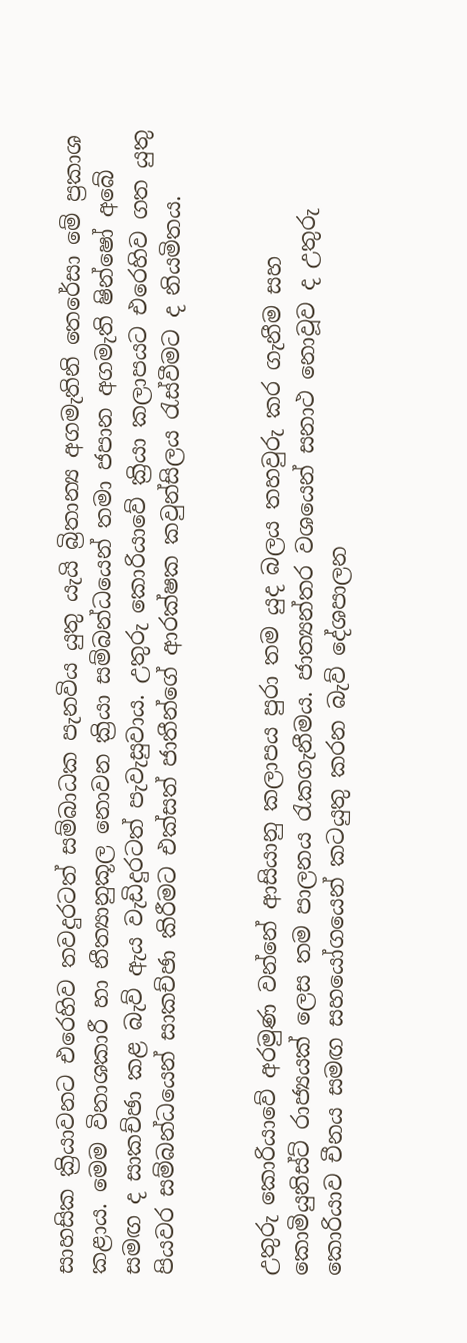සාහසික ක්‍රියාවනට එරෙහිව තවදුරටත් සම්බාධක පැනවිය යුතු යැයි බ්‍රිතාන්‍ය අගමැතිනි තෙරේසා මේ ප්‍රකාශ කළාය. මෙම විනාශකාරී හා නීත්‍යානුකූල නොවන ක්‍රියා සම්බන්ධයෙන් තමා ජපාන අගමැති ෂින්ෂෝ අබේ සමඟ ද සාකච්ඡා කළ බැව් ඇය වැඩිදුරටත් පැවැසුවාය. උතුරු කොරියාවේ ක්‍රියා කලාපයට එරෙහිව ගත යුතු පියවර සම්බන්ධයෙන් සාකච්ඡා කිරීමට එක්සත් ජාතීන්ගේ ආරක්ෂක කවුන්සිලය රැස්වීමට ද නියමිතය.


උතුරු කොරියාවේ අරමුණ වන්නේ ආසියානු කලාපය පුරා තම යුද බලය තහවුරු කර ගැනීම සහ කොමියුනිස්ට් රාජ්‍යයක් ලෙස තම පාලනය රැකගැනීමය. ජාත්‍යන්තර වශයෙන් සනාථ නොවූව ද උතුරු කොරියාව චීනය සමඟ සහයෝගයෙන් කටයුතු කරන බැව් දේශපාලන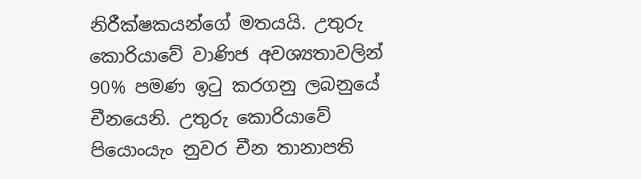නිරීක්ෂකයන්ගේ මතයයි. උතුරු කොරියාවේ වාණිජ අවශ්‍යතාවලින් 90% පමණ ඉටු කරගනු ලබනුයේ චීනයෙනි. උතුරු කොරියාවේ පියොංයැං නුවර චීන තානාපති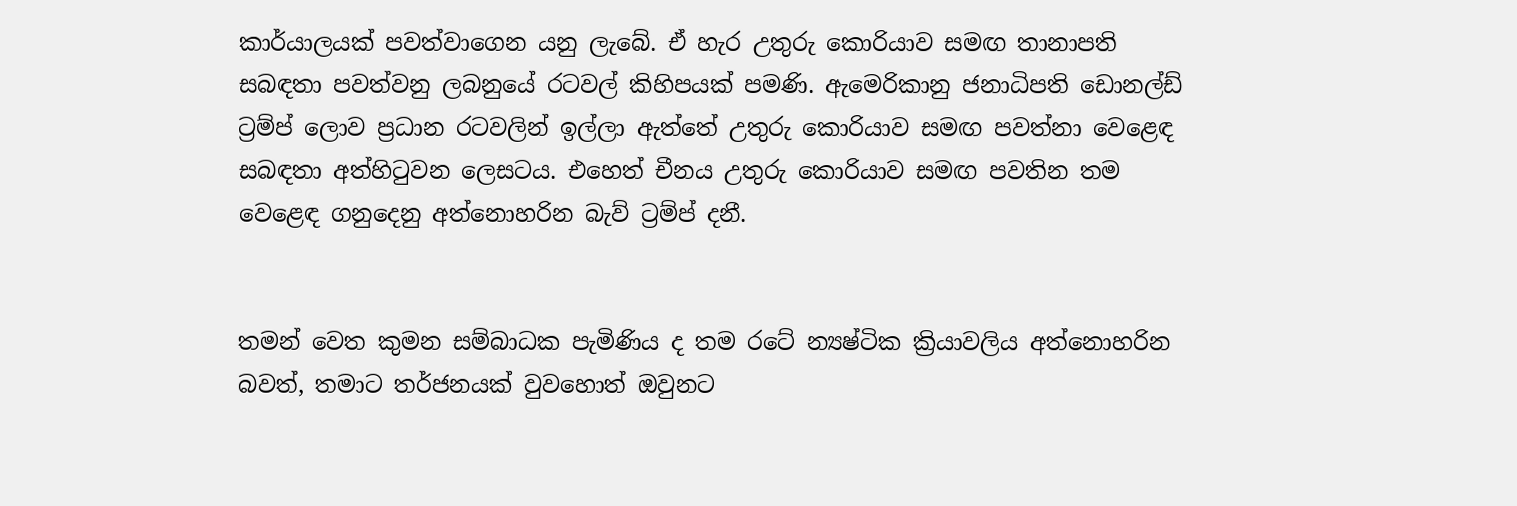කාර්යාලයක් පවත්වාගෙන යනු ලැබේ. ඒ හැර උතුරු කොරියාව සමඟ තානාපති සබඳතා පවත්වනු ලබනුයේ රටවල් කිහිපයක් පමණි. ඇමෙරිකානු ජනාධිපති ඩොනල්ඩ් ට්‍රම්ප් ලොව ප්‍රධාන රටවලින් ඉල්ලා ඇත්තේ උතුරු කොරියාව සමඟ පවත්නා වෙළෙඳ සබඳතා අත්හිටුවන ලෙසටය. එහෙත් චීනය උතුරු කොරියාව සමඟ පවතින තම වෙළෙඳ ගනුදෙනු අත්නොහරින බැව් ට්‍රම්ප් දනී.


තමන් වෙත කුමන සම්බාධක පැමිණිය ද තම රටේ න්‍යෂ්ටික ක්‍රියාවලිය අත්නොහරින බවත්, තමාට තර්ජනයක් වුවහොත් ඔවුනට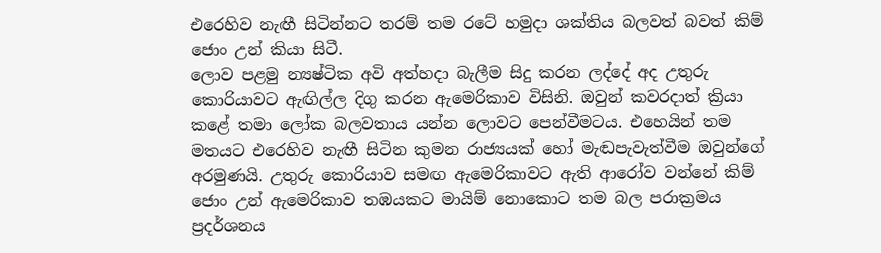එරෙහිව නැඟී සිටින්නට තරම් තම රටේ හමුදා ශක්තිය බලවත් බවත් කිම් ජොං උන් කියා සිටී.
ලොව පළමු න්‍යෂ්ටික අවි අත්හදා බැලීම සිදු කරන ලද්දේ අද උතුරු කොරියාවට ඇඟිල්ල දිගු කරන ඇමෙරිකාව විසිනි. ඔවුන් කවරදාත් ක්‍රියා කළේ තමා ලෝක බලවතාය යන්න ලොවට පෙන්වීමටය. එහෙයින් තම මතයට එරෙහිව නැඟී සිටින කුමන රාජ්‍යයක් හෝ මැඬපැවැත්වීම ඔවුන්ගේ අරමුණයි. උතුරු කොරියාව සමඟ ඇමෙරිකාවට ඇති ආරෝව වන්නේ කිම් ජොං උන් ඇමෙරිකාව තඹයකට මායිම් නොකොට තම බල පරාක්‍රමය ප්‍රදර්ශනය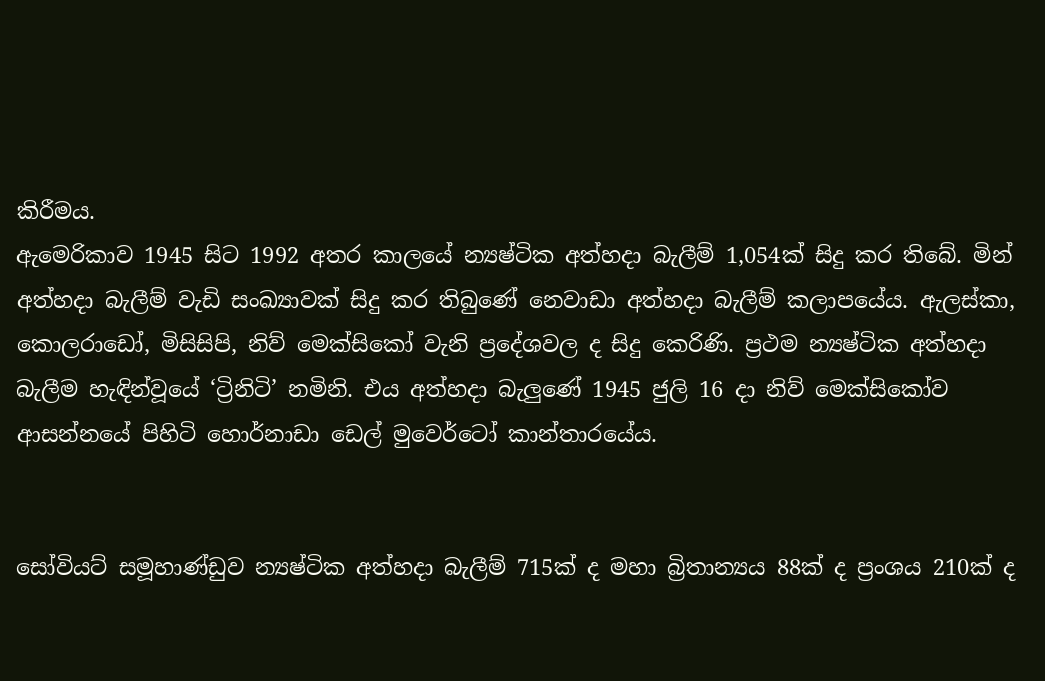කිරීමය.
ඇමෙරිකාව 1945 සිට 1992 අතර කාලයේ න්‍යෂ්ටික අත්හදා බැලීම් 1,054ක් සිදු කර තිබේ. මින් අත්හදා බැලීම් වැඩි සංඛ්‍යාවක් සිදු කර තිබුණේ නෙවාඩා අත්හදා බැලීම් කලාපයේය. ඇලස්කා, කොලරාඩෝ, මිසිසිපි, නිව් මෙක්සිකෝ වැනි ප්‍රදේශවල ද සිදු කෙරිණි. ප්‍රථම න්‍යෂ්ටික අත්හදා බැලීම හැඳින්වූයේ ‘ට්‍රිනිටි’ නමිනි. එය අත්හදා බැලුණේ 1945 ජුලි 16 දා නිව් මෙක්සිකෝව ආසන්නයේ පිහිටි හොර්නාඩා ඩෙල් මුවෙර්ටෝ කාන්තාරයේය.


සෝවියට් සමූහාණ්ඩුව න්‍යෂ්ටික අත්හදා බැලීම් 715ක් ද මහා බ්‍රිතාන්‍යය 88ක් ද ප්‍රංශය 210ක් ද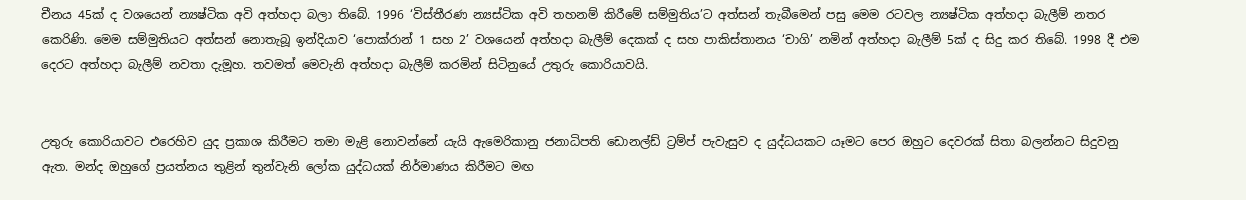චීනය 45ක් ද වශයෙන් න්‍යෂ්ටික අවි අත්හදා බලා තිබේ. 1996 ‘විස්තීරණ න්‍යස්ටික අවි තහනම් කිරීමේ සම්මුතිය’ට අත්සන් තැබීමෙන් පසු මෙම රටවල න්‍යෂ්ටික අත්හදා බැලීම් නතර කෙරිණි. මෙම සම්මුතියට අත්සන් නොතැබූ ඉන්දියාව ‘පොක්රාන් 1 සහ 2’ වශයෙන් අත්හදා බැලීම් දෙකක් ද සහ පාකිස්තානය ‘චාගි’ නමින් අත්හදා බැලීම් 5ක් ද සිදු කර තිබේ. 1998 දී එම දෙරට අත්හදා බැලීම් නවතා දැමූහ. තවමත් මෙවැනි අත්හදා බැලීම් කරමින් සිටිනුයේ උතුරු කොරියාවයි.


උතුරු කොරියාවට එරෙහිව යුද ප්‍රකාශ කිරීමට තමා මැළි නොවන්නේ යැයි ඇමෙරිකානු ජනාධිපති ඩොනල්ඩ් ට්‍රම්ප් පැවැසුව ද යුද්ධයකට යෑමට පෙර ඔහුට දෙවරක් සිතා බලන්නට සිදුවනු ඇත. මන්ද ඔහුගේ ප්‍රයත්නය තුළින් තුන්වැනි ලෝක යුද්ධයක් නිර්මාණය කිරීමට මඟ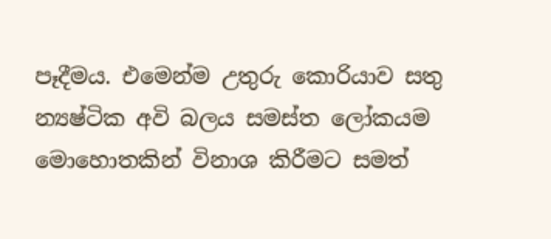පෑදීමය. එමෙන්ම උතුරු කොරියාව සතු න්‍යෂ්ටික අවි බලය සමස්ත ලෝකයම මොහොතකින් විනාශ කිරීමට සමත්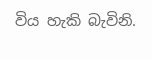විය හැකි බැවිනි.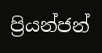ප්‍රියන්ජන්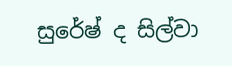සුරේෂ් ද සිල්වා